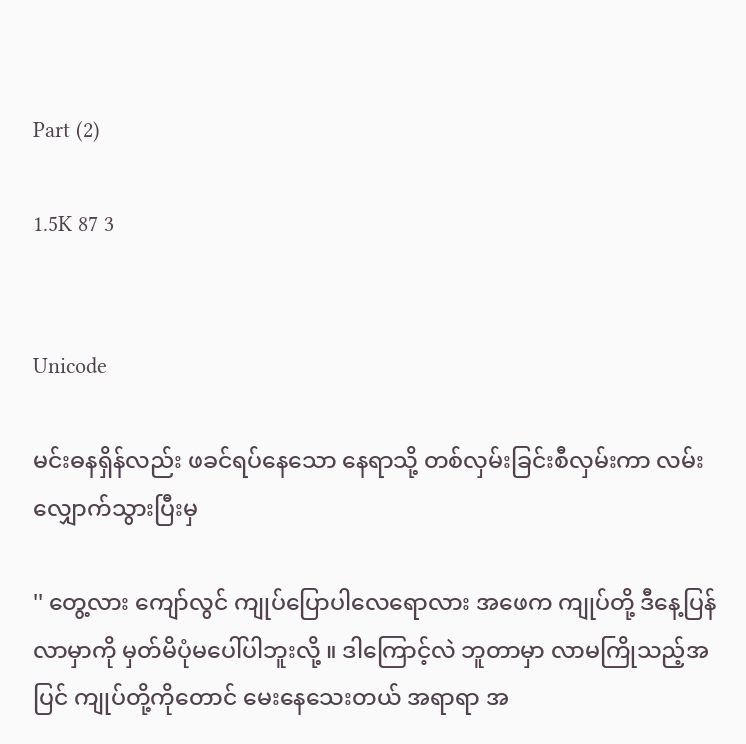Part (2)

1.5K 87 3


Unicode

မင်းဓနရှိန်လည်း ဖခင်ရပ်နေသော နေရာသို့ တစ်လှမ်းခြင်းစီလှမ်းကာ လမ်းလျှောက်သွားပြီးမှ

'' တွေ့လား ကျော်လွင် ကျုပ်ပြောပါလေရောလား အဖေက ကျုပ်တို့ ဒီနေ့ပြန်လာမှာကို မှတ်မိပုံမပေါ်ပါဘူးလို့ ။ ဒါကြောင့်လဲ ဘူတာမှာ လာမကြိုသည့်အပြင် ကျုပ်တို့ကိုတောင် မေးနေသေးတယ် အရာရာ အ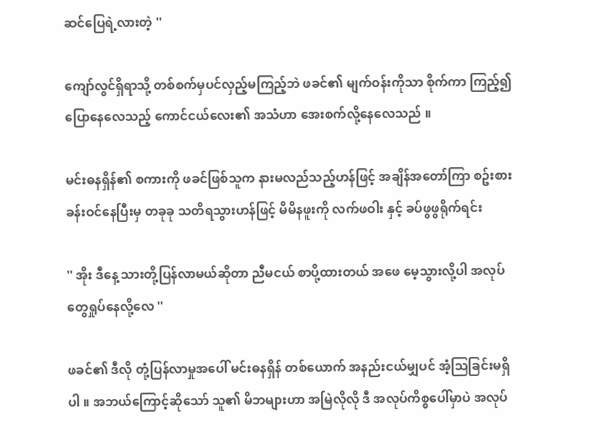ဆင်ပြေရဲ့လားတဲ့ ''

ကျော်လွင်ရှိရာသို့ တစ်စက်မှပင်လှည့်မကြည့်ဘဲ ဖခင်၏ မျက်ဝန်းကိုသာ စိုက်ကာ ကြည့်၍ ပြောနေလေသည့် ကောင်ငယ်လေး၏ အသံဟာ အေးစက်လို့နေလေသည် ။

မင်းဓနရှိန်၏ စကားကို ဖခင်ဖြစ်သူက နားမလည်သည့်ဟန်ဖြင့် အချိန်အတော်ကြာ စဥ်းစားခန်းဝင်နေပြီးမှ တခုခု သတိရသွားဟန်ဖြင့် မိမိနဖူးကို လက်ဖဝါး နှင့် ခပ်ဖွဖွရိုက်ရင်း

'' အိုး ဒီနေ့ သားတို့ပြန်လာမယ်ဆိုတာ ညီမငယ် စာပို့ထားတယ် အဖေ မေ့သွားလို့ပါ အလုပ်တွေရှုပ်နေလို့လေ ''

ဖခင်၏ ဒီလို တုံ့ပြန်လာမှုအပေါ် မင်းဓနရှိန် တစ်ယောက် အနည်းငယ်မျှပင် အံ့သြခြင်းမရှိပါ ။ အဘယ်ကြောင့်ဆိုသော် သူ၏ မိဘများဟာ အမြဲလိုလို ဒီ အလုပ်ကိစ္စပေါ်မှာပဲ အလုပ်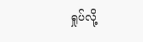ရှုပ်လို့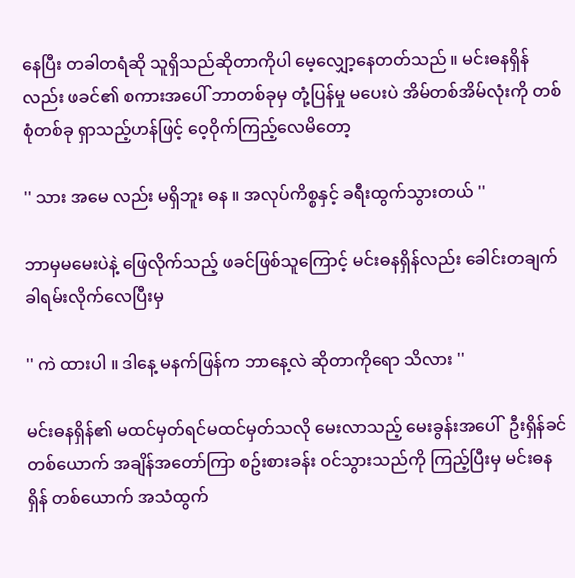နေပြီး တခါတရံဆို သူရှိသည်ဆိုတာကိုပါ မေ့လျှော့နေတတ်သည် ။ မင်းဓနရှိန် လည်း ဖခင်၏ စကားအပေါ် ဘာတစ်ခုမှ တုံ့ပြန်မှု မပေးပဲ အိမ်တစ်အိမ်လုံးကို တစ်စုံတစ်ခု ရှာသည့်ဟန်ဖြင့် ဝေ့ဝိုက်ကြည့်လေမိတော့

'' သား အမေ လည်း မရှိဘူး ဓန ။ အလုပ်ကိစ္စနှင့် ခရီးထွက်သွားတယ် ''

ဘာမှမမေးပဲနဲ့ ဖြေလိုက်သည့် ဖခင်ဖြစ်သူကြောင့် မင်းဓနရှိန်လည်း ခေါင်းတချက်ခါရမ်းလိုက်လေပြီးမှ

'' ကဲ ထားပါ ။ ဒါနေ့ မနက်ဖြန်က ဘာနေ့လဲ ဆိုတာကိုရော သိလား ''

မင်းဓနရှိန်၏ မထင်မှတ်ရင်မထင်မှတ်သလို မေးလာသည့် မေးခွန်းအပေါ်  ဦးရှိန်ခင် တစ်ယောက် အချိန်အတော်ကြာ စဥ်းစားခန်း ဝင်သွားသည်ကို ကြည့်ပြီးမှ မင်းဓနရှိန် တစ်ယောက် အသံထွက်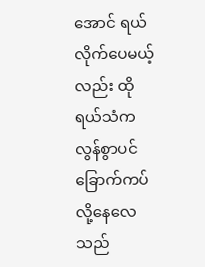အောင် ရယ်လိုက်ပေမယ့်လည်း ထို ရယ်သံက လွန်စွာပင်ခြောက်ကပ်လို့နေလေသည်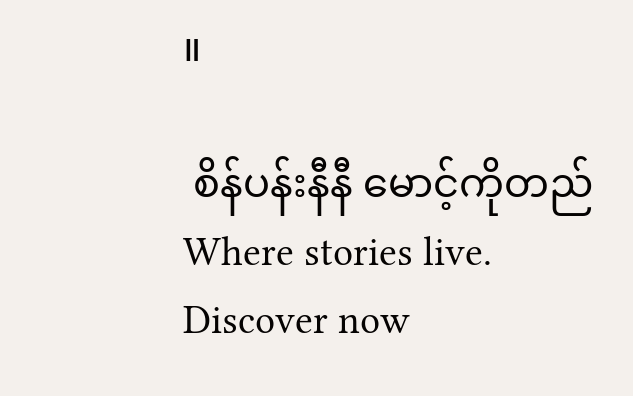။

 စိန်ပန်းနီနီ မောင့်ကိုတည်Where stories live. Discover now